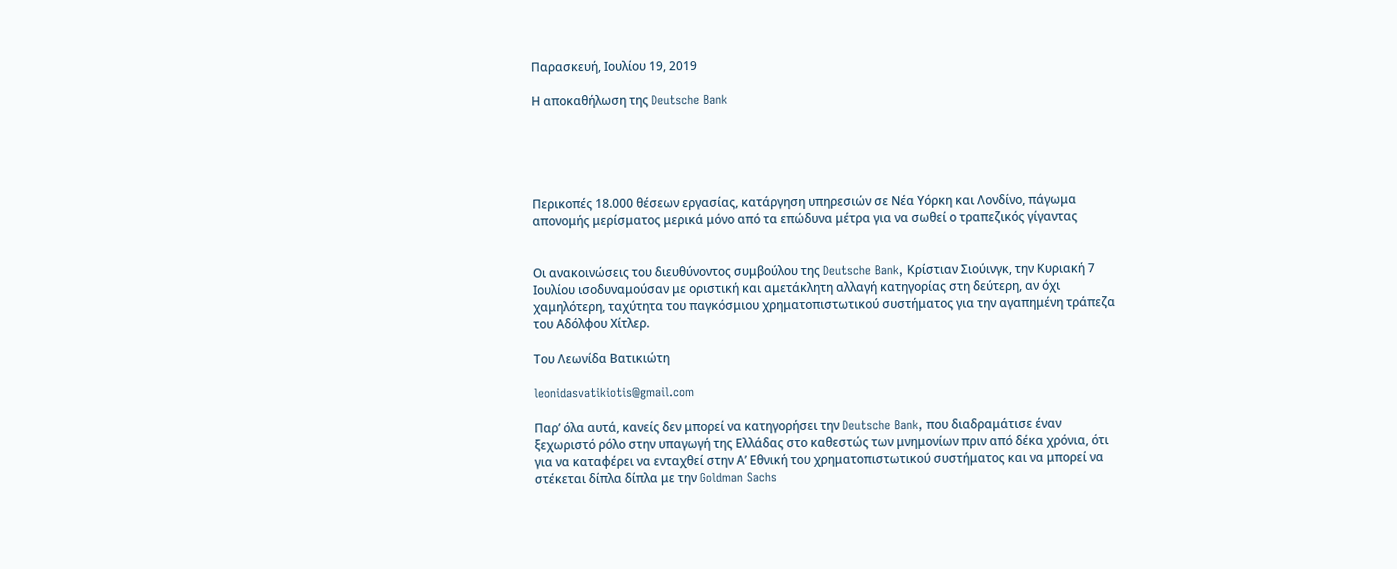Παρασκευή, Ιουλίου 19, 2019

Η αποκαθήλωση της Deutsche Bank





Περικοπές 18.000 θέσεων εργασίας, κατάργηση υπηρεσιών σε Νέα Υόρκη και Λονδίνο, πάγωμα απονομής μερίσματος μερικά μόνο από τα επώδυνα μέτρα για να σωθεί ο τραπεζικός γίγαντας


Οι ανακοινώσεις του διευθύνοντος συμβούλου της Deutsche Bank, Κρίστιαν Σιούινγκ, την Κυριακή 7 Ιουλίου ισοδυναμούσαν με οριστική και αμετάκλητη αλλαγή κατηγορίας στη δεύτερη, αν όχι χαμηλότερη, ταχύτητα του παγκόσμιου χρηματοπιστωτικού συστήματος για την αγαπημένη τράπεζα του Αδόλφου Χίτλερ.

Του Λεωνίδα Βατικιώτη

leonidasvatikiotis@gmail.com

Παρ’ όλα αυτά, κανείς δεν μπορεί να κατηγορήσει την Deutsche Bank, που διαδραμάτισε έναν ξεχωριστό ρόλο στην υπαγωγή της Ελλάδας στο καθεστώς των μνημονίων πριν από δέκα χρόνια, ότι για να καταφέρει να ενταχθεί στην Α’ Εθνική του χρηματοπιστωτικού συστήματος και να μπορεί να στέκεται δίπλα δίπλα με την Goldman Sachs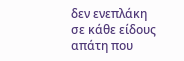δεν ενεπλάκη σε κάθε είδους απάτη που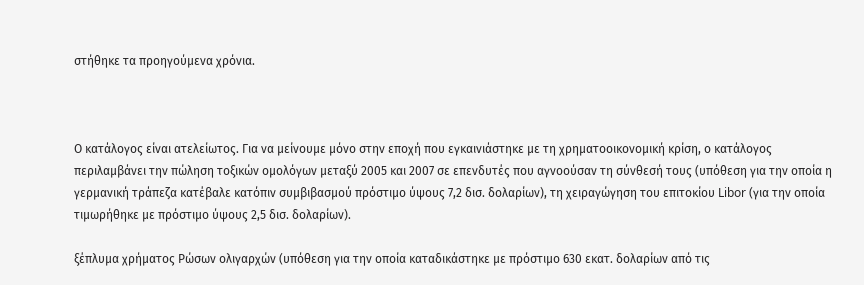στήθηκε τα προηγούμενα χρόνια.



Ο κατάλογος είναι ατελείωτος. Για να μείνουμε μόνο στην εποχή που εγκαινιάστηκε με τη χρηματοοικονομική κρίση, ο κατάλογος περιλαμβάνει την πώληση τοξικών ομολόγων μεταξύ 2005 και 2007 σε επενδυτές που αγνοούσαν τη σύνθεσή τους (υπόθεση για την οποία η γερμανική τράπεζα κατέβαλε κατόπιν συμβιβασμού πρόστιμο ύψους 7,2 δισ. δολαρίων), τη χειραγώγηση του επιτοκίου Libor (για την οποία τιμωρήθηκε με πρόστιμο ύψους 2,5 δισ. δολαρίων).

ξέπλυμα χρήματος Ρώσων ολιγαρχών (υπόθεση για την οποία καταδικάστηκε με πρόστιμο 630 εκατ. δολαρίων από τις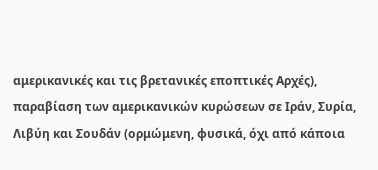αμερικανικές και τις βρετανικές εποπτικές Αρχές), παραβίαση των αμερικανικών κυρώσεων σε Ιράν, Συρία, Λιβύη και Σουδάν (ορμώμενη, φυσικά, όχι από κάποια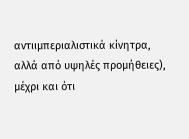αντιιμπεριαλιστικά κίνητρα, αλλά από υψηλές προμήθειες), μέχρι και ότι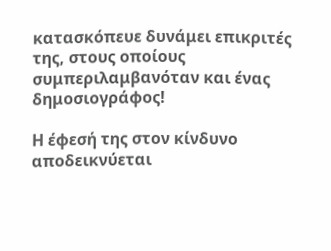κατασκόπευε δυνάμει επικριτές της, στους οποίους συμπεριλαμβανόταν και ένας δημοσιογράφος!

Η έφεσή της στον κίνδυνο αποδεικνύεται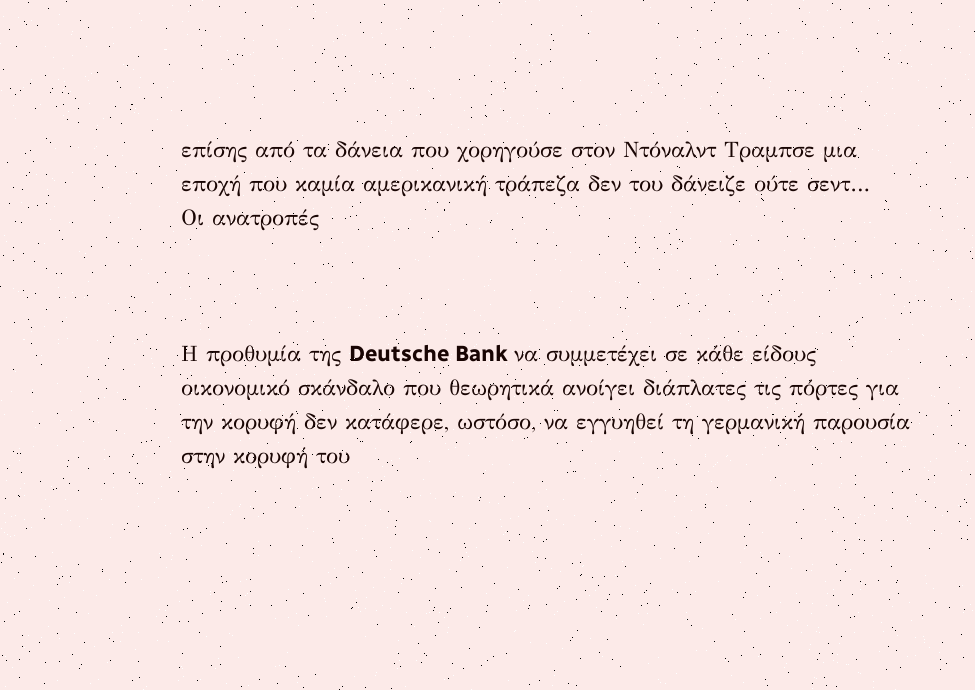επίσης από τα δάνεια που χορηγούσε στον Ντόναλντ Τραμπσε μια εποχή που καμία αμερικανική τράπεζα δεν του δάνειζε ούτε σεντ…
Οι ανατροπές



Η προθυμία της Deutsche Bank να συμμετέχει σε κάθε είδους οικονομικό σκάνδαλο που θεωρητικά ανοίγει διάπλατες τις πόρτες για την κορυφή δεν κατάφερε, ωστόσο, να εγγυηθεί τη γερμανική παρουσία στην κορυφή του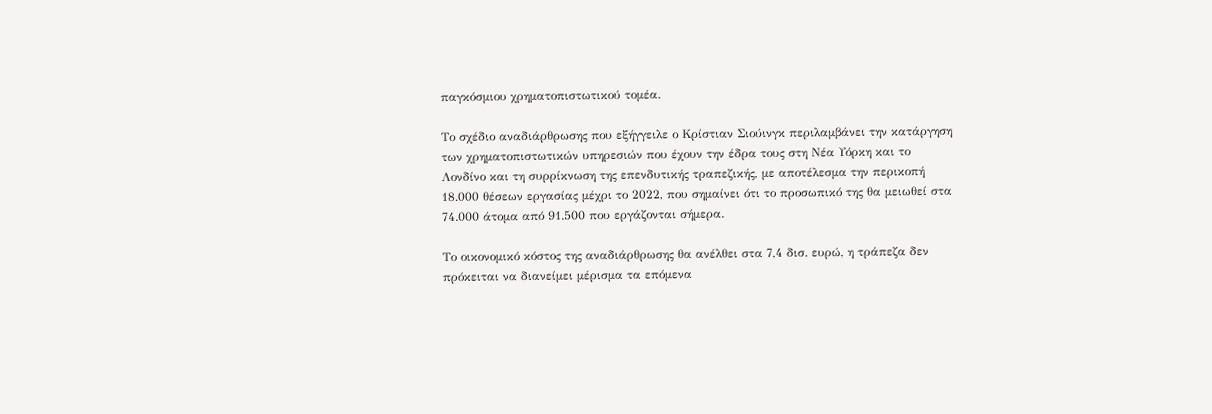παγκόσμιου χρηματοπιστωτικού τομέα.

Το σχέδιο αναδιάρθρωσης που εξήγγειλε ο Κρίστιαν Σιούινγκ περιλαμβάνει την κατάργηση των χρηματοπιστωτικών υπηρεσιών που έχουν την έδρα τους στη Νέα Υόρκη και το Λονδίνο και τη συρρίκνωση της επενδυτικής τραπεζικής, με αποτέλεσμα την περικοπή 18.000 θέσεων εργασίας μέχρι το 2022, που σημαίνει ότι το προσωπικό της θα μειωθεί στα 74.000 άτομα από 91.500 που εργάζονται σήμερα.

Το οικονομικό κόστος της αναδιάρθρωσης θα ανέλθει στα 7,4 δισ. ευρώ, η τράπεζα δεν πρόκειται να διανείμει μέρισμα τα επόμενα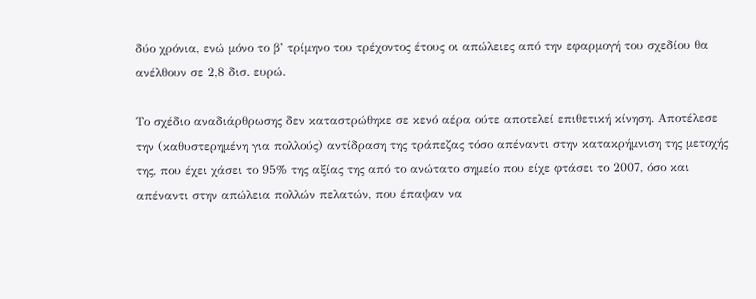δύο χρόνια, ενώ μόνο το β’ τρίμηνο του τρέχοντος έτους οι απώλειες από την εφαρμογή του σχεδίου θα ανέλθουν σε 2,8 δισ. ευρώ.

Το σχέδιο αναδιάρθρωσης δεν καταστρώθηκε σε κενό αέρα ούτε αποτελεί επιθετική κίνηση. Αποτέλεσε την (καθυστερημένη για πολλούς) αντίδραση της τράπεζας τόσο απέναντι στην κατακρήμνιση της μετοχής της, που έχει χάσει το 95% της αξίας της από το ανώτατο σημείο που είχε φτάσει το 2007, όσο και απέναντι στην απώλεια πολλών πελατών, που έπαψαν να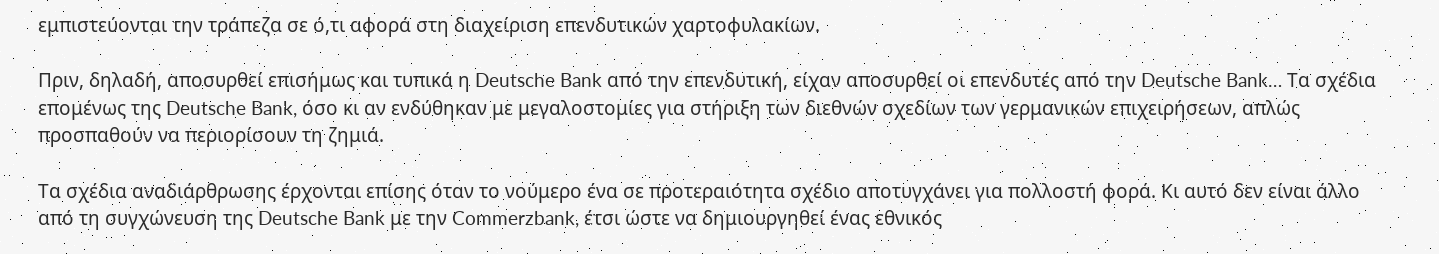εμπιστεύονται την τράπεζα σε ό,τι αφορά στη διαχείριση επενδυτικών χαρτοφυλακίων.

Πριν, δηλαδή, αποσυρθεί επισήμως και τυπικά η Deutsche Bank από την επενδυτική, είχαν αποσυρθεί οι επενδυτές από την Deutsche Bank… Τα σχέδια επομένως της Deutsche Bank, όσο κι αν ενδύθηκαν με μεγαλοστομίες για στήριξη των διεθνών σχεδίων των γερμανικών επιχειρήσεων, απλώς προσπαθούν να περιορίσουν τη ζημιά.

Τα σχέδια αναδιάρθρωσης έρχονται επίσης όταν το νούμερο ένα σε προτεραιότητα σχέδιο αποτυγχάνει για πολλοστή φορά. Κι αυτό δεν είναι άλλο από τη συγχώνευση της Deutsche Bank με την Commerzbank, έτσι ώστε να δημιουργηθεί ένας εθνικός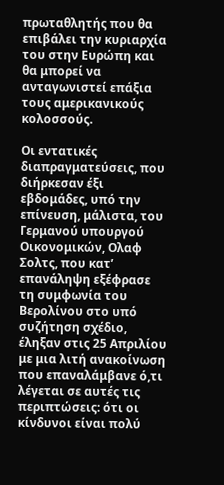πρωταθλητής που θα επιβάλει την κυριαρχία του στην Ευρώπη και θα μπορεί να ανταγωνιστεί επάξια τους αμερικανικούς κολοσσούς.

Οι εντατικές διαπραγματεύσεις, που διήρκεσαν έξι εβδομάδες, υπό την επίνευση, μάλιστα, του Γερμανού υπουργού Οικονομικών, Ολαφ Σολτς, που κατ’ επανάληψη εξέφρασε τη συμφωνία του Βερολίνου στο υπό συζήτηση σχέδιο, έληξαν στις 25 Απριλίου με μια λιτή ανακοίνωση που επαναλάμβανε ό,τι λέγεται σε αυτές τις περιπτώσεις: ότι οι κίνδυνοι είναι πολύ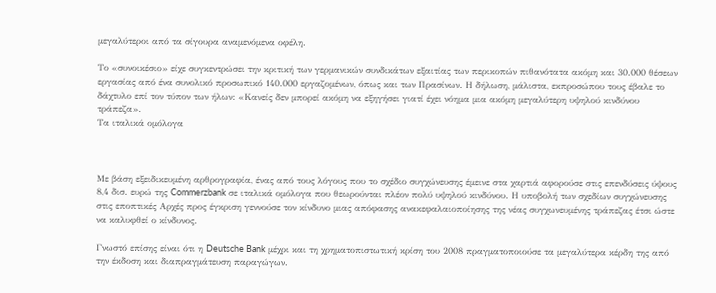μεγαλύτεροι από τα σίγουρα αναμενόμενα οφέλη.

Το «συνοικέσιο» είχε συγκεντρώσει την κριτική των γερμανικών συνδικάτων εξαιτίας των περικοπών πιθανότατα ακόμη και 30.000 θέσεων εργασίας από ένα συνολικό προσωπικό 140.000 εργαζομένων, όπως και των Πρασίνων. Η δήλωση, μάλιστα, εκπροσώπου τους έβαλε το δάχτυλο επί τον τύπον των ήλων: «Κανείς δεν μπορεί ακόμη να εξηγήσει γιατί έχει νόημα μια ακόμη μεγαλύτερη υψηλού κινδύνου τράπεζα».
Τα ιταλικά ομόλογα



Με βάση εξειδικευμένη αρθρογραφία, ένας από τους λόγους που το σχέδιο συγχώνευσης έμεινε στα χαρτιά αφορούσε στις επενδύσεις ύψους 8,4 δισ. ευρώ της Commerzbank σε ιταλικά ομόλογα που θεωρούνται πλέον πολύ υψηλού κινδύνου. Η υποβολή των σχεδίων συγχώνευσης στις εποπτικές Αρχές προς έγκριση γεννούσε τον κίνδυνο μιας απόφασης ανακεφαλαιοποίησης της νέας συγχωνευμένης τράπεζας έτσι ώστε να καλυφθεί ο κίνδυνος.

Γνωστό επίσης είναι ότι η Deutsche Bank μέχρι και τη χρηματοπιστωτική κρίση του 2008 πραγματοποιούσε τα μεγαλύτερα κέρδη της από την έκδοση και διαπραγμάτευση παραγώγων.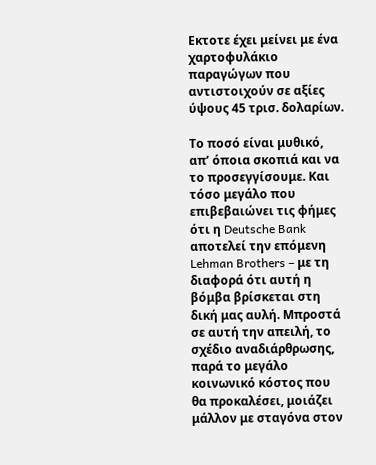Εκτοτε έχει μείνει με ένα χαρτοφυλάκιο παραγώγων που αντιστοιχούν σε αξίες ύψους 45 τρισ. δολαρίων.

Το ποσό είναι μυθικό, απ’ όποια σκοπιά και να το προσεγγίσουμε. Και τόσο μεγάλο που επιβεβαιώνει τις φήμες ότι η Deutsche Bank αποτελεί την επόμενη Lehman Brothers – με τη διαφορά ότι αυτή η βόμβα βρίσκεται στη δική μας αυλή. Μπροστά σε αυτή την απειλή, το σχέδιο αναδιάρθρωσης, παρά το μεγάλο κοινωνικό κόστος που θα προκαλέσει, μοιάζει μάλλον με σταγόνα στον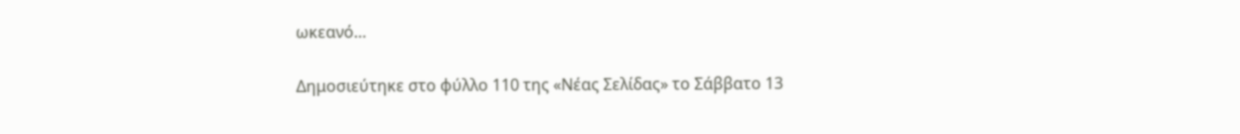ωκεανό…

Δημοσιεύτηκε στο φύλλο 110 της «Νέας Σελίδας» το Σάββατο 13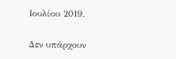Ιουλίου 2019.

Δεν υπάρχουν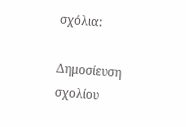σχόλια:

Δημοσίευση σχολίου